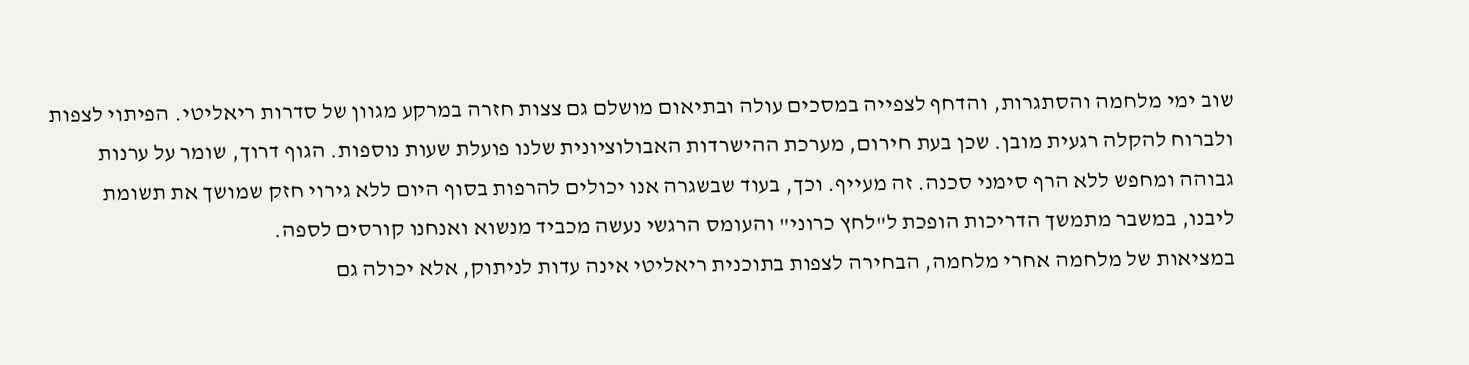שוב ימי מלחמה והסתגרות, והדחף לצפייה במסכים עולה ובתיאום מושלם גם צצות חזרה במרקע מגוון של סדרות ריאליטי. הפיתוי לצפות ולברוח להקלה רגעית מובן. שכן בעת חירום, מערכת ההישרדות האבולוציונית שלנו פועלת שעות נוספות. הגוף דרוך, שומר על ערנות גבוהה ומחפש ללא הרף סימני סכנה. זה מעייף. וכך, בעוד שבשגרה אנו יכולים להרפות בסוף היום ללא גירוי חזק שמושך את תשומת ליבנו, במשבר מתמשך הדריכות הופכת ל"לחץ כרוני" והעומס הרגשי נעשה מכביד מנשוא ואנחנו קורסים לספה.
במציאות של מלחמה אחרי מלחמה, הבחירה לצפות בתוכנית ריאליטי אינה עדות לניתוק, אלא יכולה גם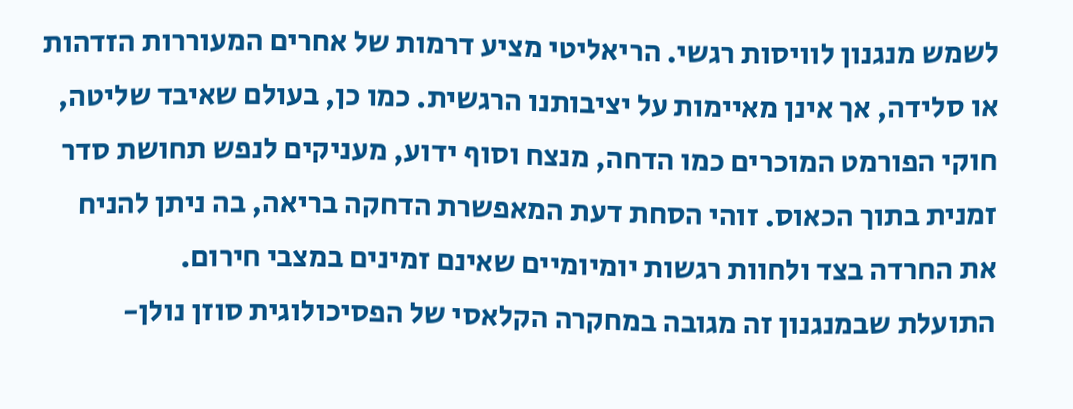לשמש מנגנון לוויסות רגשי. הריאליטי מציע דרמות של אחרים המעוררות הזדהות או סלידה, אך אינן מאיימות על יציבותנו הרגשית. כמו כן, בעולם שאיבד שליטה, חוקי הפורמט המוכרים כמו הדחה, מנצח וסוף ידוע, מעניקים לנפש תחושת סדר זמנית בתוך הכאוס. זוהי הסחת דעת המאפשרת הדחקה בריאה, בה ניתן להניח את החרדה בצד ולחוות רגשות יומיומיים שאינם זמינים במצבי חירום.
התועלת שבמנגנון זה מגובה במחקרה הקלאסי של הפסיכולוגית סוזן נולן-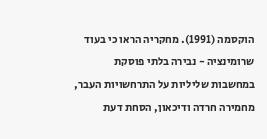הוקסמה (1991). מחקריה הראו כי בעוד שרומינציה - נבירה בלתי פוסקת במחשבות שליליות על התרחשויות העבר, מחמירה חרדה ודיכאון, הסחת דעת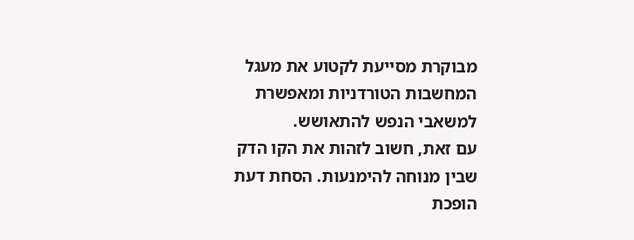מבוקרת מסייעת לקטוע את מעגל המחשבות הטורדניות ומאפשרת למשאבי הנפש להתאושש.
עם זאת, חשוב לזהות את הקו הדק שבין מנוחה להימנעות. הסחת דעת הופכת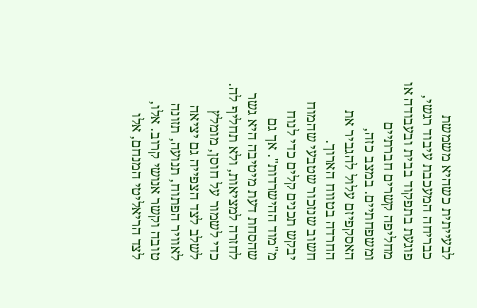לבעייתית כשהיא משמשת כבריחה המעכבת עיבוד רגשי, פוגעת בתפקוד בבית ובעבודה או מחליפה קשרים חברתיים ומשפחתיים. במצב כזה, האסקפיזם עלול להגביר את החרדה בטווח הארוך.
חשוב שנזכור שטבעי שהמוח יבקש תכנים קלים כדי לנוח מ"מוד ההישרדות". אך גם שהסחת דעת מיטיבה היא גשר לחזרה למציאות, ולא תחליף לה. כדי לשמור על חוסן, מומלץ לשלב לצד הצפייה גם יציאה לאוויר הפתוח, תנועה, תזונה טובה וקשר אנושי קרוב. אלו, לצד הריאליטי המנחם, אלו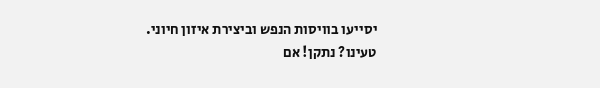יסייעו בוויסות הנפש וביצירת איזון חיוני.
טעינו? נתקן! אם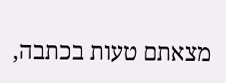מצאתם טעות בכתבה,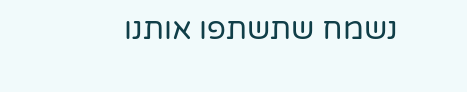נשמח שתשתפו אותנו